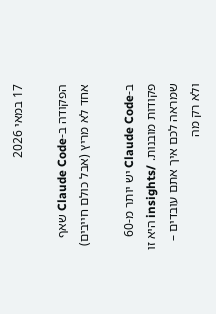17 במאי 2026

הפקודה ב-Claude Code שאף אחד לא מריץ (אבל כולם חייבים)

ב-Claude Code יש יותר מ-60 פקודות מובנות. /insights היא זו שמראה לכם איך אתם עובדים – ולא רק מה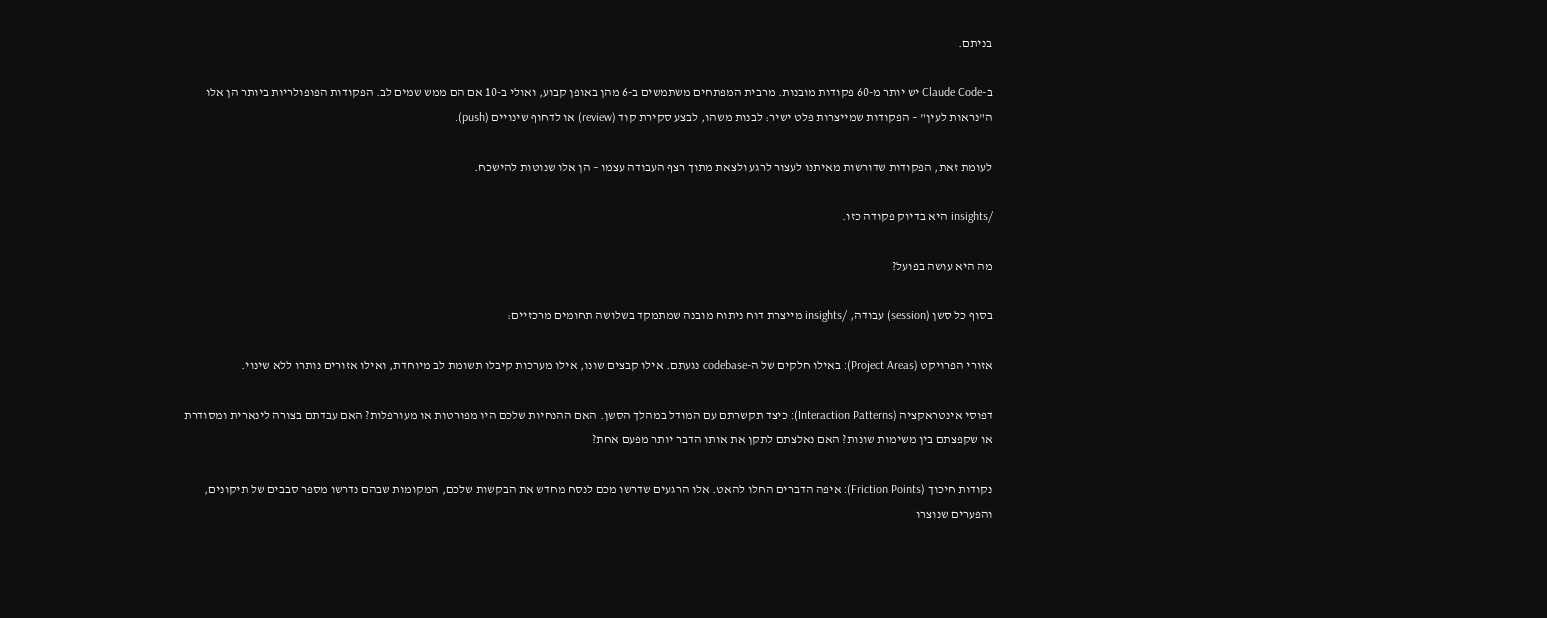בניתם.

ב-Claude Code יש יותר מ-60 פקודות מובנות. מרבית המפתחים משתמשים ב-6 מהן באופן קבוע, ואולי ב-10 אם הם ממש שמים לב. הפקודות הפופולריות ביותר הן אלו ה"נראות לעין" – הפקודות שמייצרות פלט ישיר: לבנות משהו, לבצע סקירת קוד (review) או לדחוף שינויים (push).

לעומת זאת, הפקודות שדורשות מאיתנו לעצור לרגע ולצאת מתוך רצף העבודה עצמו – הן אלו שנוטות להישכח.

/insights היא בדיוק פקודה כזו.

מה היא עושה בפועל?

בסוף כל סשן (session) עבודה, /insights מייצרת דוח ניתוח מובנה שמתמקד בשלושה תחומים מרכזיים:

אזורי הפרויקט (Project Areas): באילו חלקים של ה-codebase נגעתם. אילו קבצים שונו, אילו מערכות קיבלו תשומת לב מיוחדת, ואילו אזורים נותרו ללא שינוי.

דפוסי אינטראקציה (Interaction Patterns): כיצד תקשרתם עם המודל במהלך הסשן. האם ההנחיות שלכם היו מפורטות או מעורפלות? האם עבדתם בצורה לינארית ומסודרת או שקפצתם בין משימות שונות? האם נאלצתם לתקן את אותו הדבר יותר מפעם אחת?

נקודות חיכוך (Friction Points): איפה הדברים החלו להאט. אלו הרגעים שדרשו מכם לנסח מחדש את הבקשות שלכם, המקומות שבהם נדרשו מספר סבבים של תיקונים, והפערים שנוצרו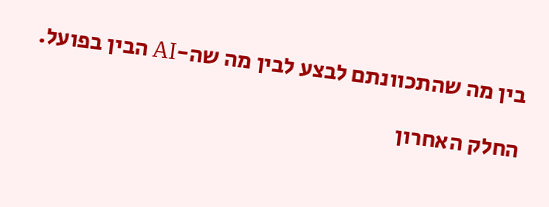בין מה שהתכוונתם לבצע לבין מה שה-AI הבין בפועל.

החלק האחרון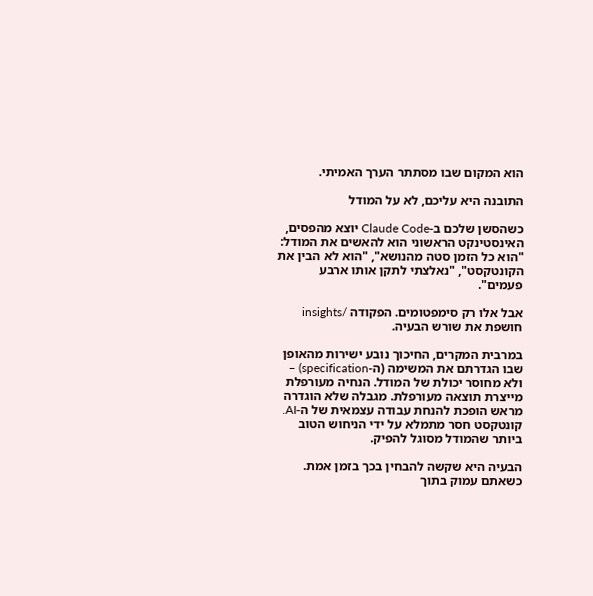הוא המקום שבו מסתתר הערך האמיתי.

התובנה היא עליכם, לא על המודל

כשהסשן שלכם ב-Claude Code יוצא מהפסים, האינסטינקט הראשוני הוא להאשים את המודל: "הוא כל הזמן סטה מהנושא", "הוא לא הבין את הקונטקסט", "נאלצתי לתקן אותו ארבע פעמים".

אבל אלו רק סימפטומים. הפקודה /insights חושפת את שורש הבעיה.

במרבית המקרים, החיכוך נובע ישירות מהאופן שבו הגדרתם את המשימה (ה-specification) – ולא מחוסר יכולת של המודל. הנחיה מעורפלת מייצרת תוצאה מעורפלת. מגבלה שלא הוגדרה מראש הופכת להנחת עבודה עצמאית של ה-AI. קונטקסט חסר מתמלא על ידי הניחוש הטוב ביותר שהמודל מסוגל להפיק.

הבעיה היא שקשה להבחין בכך בזמן אמת. כשאתם עמוק בתוך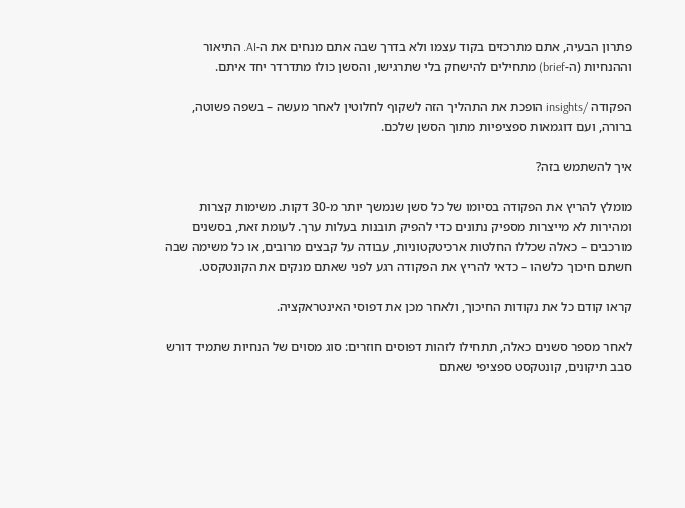פתרון הבעיה, אתם מתרכזים בקוד עצמו ולא בדרך שבה אתם מנחים את ה-AI. התיאור וההנחיות (ה-brief) מתחילים להישחק בלי שתרגישו, והסשן כולו מתדרדר יחד איתם.

הפקודה /insights הופכת את התהליך הזה לשקוף לחלוטין לאחר מעשה – בשפה פשוטה, ברורה, ועם דוגמאות ספציפיות מתוך הסשן שלכם.

איך להשתמש בזה?

מומלץ להריץ את הפקודה בסיומו של כל סשן שנמשך יותר מ-30 דקות. משימות קצרות ומהירות לא מייצרות מספיק נתונים כדי להפיק תובנות בעלות ערך. לעומת זאת, בסשנים מורכבים – כאלה שכללו החלטות ארכיטקטוניות, עבודה על קבצים מרובים, או כל משימה שבה חשתם חיכוך כלשהו – כדאי להריץ את הפקודה רגע לפני שאתם מנקים את הקונטקסט.

קראו קודם כל את נקודות החיכוך, ולאחר מכן את דפוסי האינטראקציה.

לאחר מספר סשנים כאלה, תתחילו לזהות דפוסים חוזרים: סוג מסוים של הנחיות שתמיד דורש סבב תיקונים, קונטקסט ספציפי שאתם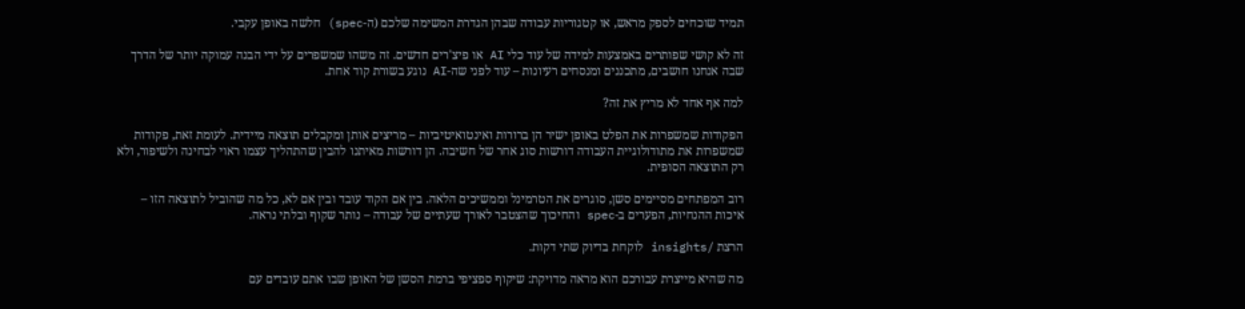תמיד שוכחים לספק מראש, או קטגוריות עבודה שבהן הגדרת המשימה שלכם (ה-spec) חלשה באופן עקבי.

זה לא קושי שפותרים באמצעות למידה של עוד כלי AI או פיצ'רים חדשים. זה משהו שמשפרים על ידי הבנה עמוקה יותר של הדרך שבה אנחנו חושבים, מתכננים ומנסחים רעיונות – עוד לפני שה-AI נוגע בשורת קוד אחת.

למה אף אחד לא מריץ את זה?

הפקודות שמשפרות את הפלט באופן ישיר הן ברורות ואינטואיטיביות – מריצים אותן ומקבלים תוצאה מיידית. לעומת זאת, פקודות שמשפרות את מתודולוגיית העבודה דורשות סוג אחר של חשיבה. הן דורשות מאיתנו להבין שהתהליך עצמו ראוי לבחינה ולשיפור, ולא רק התוצאה הסופית.

רוב המפתחים מסיימים סשן, סוגרים את הטרמינל וממשיכים הלאה. בין אם הקוד עובד ובין אם לא, כל מה שהוביל לתוצאה הזו – איכות ההנחיות, הפערים ב-spec והחיכוך שהצטבר לאורך שעתיים של עבודה – נותר שקוף ובלתי נראה.

הרצת /insights לוקחת בדיוק שתי דקות.

מה שהיא מייצרת עבורכם הוא מראה מדויקת: שיקוף ספציפי ברמת הסשן של האופן שבו אתם עובדים עם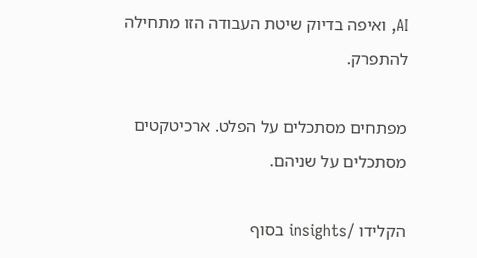AI, ואיפה בדיוק שיטת העבודה הזו מתחילה להתפרק.

מפתחים מסתכלים על הפלט. ארכיטקטים מסתכלים על שניהם.

הקלידו /insights בסוף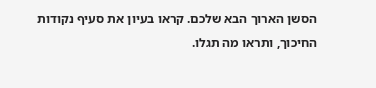הסשן הארוך הבא שלכם. קראו בעיון את סעיף נקודות החיכוך, ותראו מה תגלו.